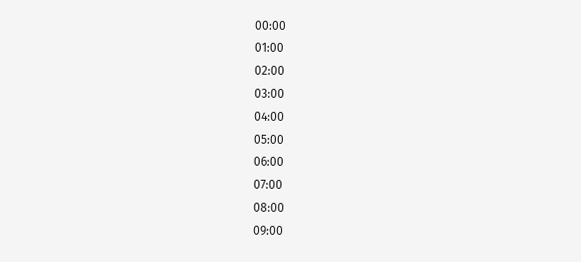00:00
01:00
02:00
03:00
04:00
05:00
06:00
07:00
08:00
09:00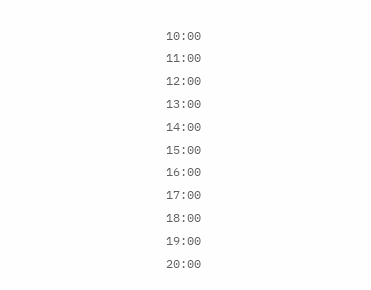10:00
11:00
12:00
13:00
14:00
15:00
16:00
17:00
18:00
19:00
20:00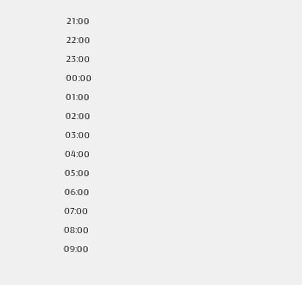21:00
22:00
23:00
00:00
01:00
02:00
03:00
04:00
05:00
06:00
07:00
08:00
09:00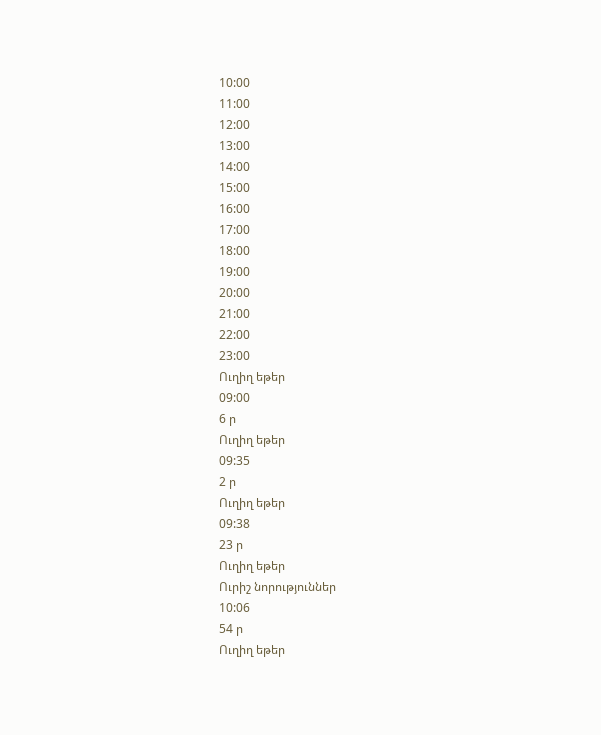10:00
11:00
12:00
13:00
14:00
15:00
16:00
17:00
18:00
19:00
20:00
21:00
22:00
23:00
Ուղիղ եթեր
09:00
6 ր
Ուղիղ եթեր
09:35
2 ր
Ուղիղ եթեր
09:38
23 ր
Ուղիղ եթեր
Ուրիշ նորություններ
10:06
54 ր
Ուղիղ եթեր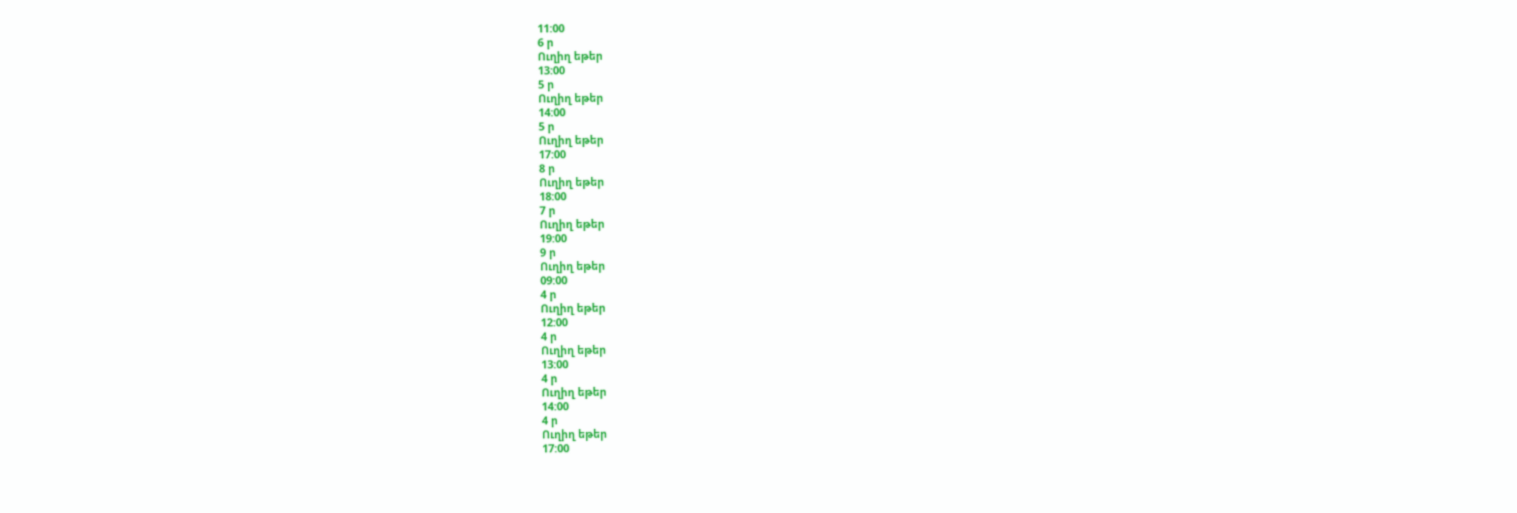11:00
6 ր
Ուղիղ եթեր
13:00
5 ր
Ուղիղ եթեր
14:00
5 ր
Ուղիղ եթեր
17:00
8 ր
Ուղիղ եթեր
18:00
7 ր
Ուղիղ եթեր
19:00
9 ր
Ուղիղ եթեր
09:00
4 ր
Ուղիղ եթեր
12:00
4 ր
Ուղիղ եթեր
13:00
4 ր
Ուղիղ եթեր
14:00
4 ր
Ուղիղ եթեր
17:00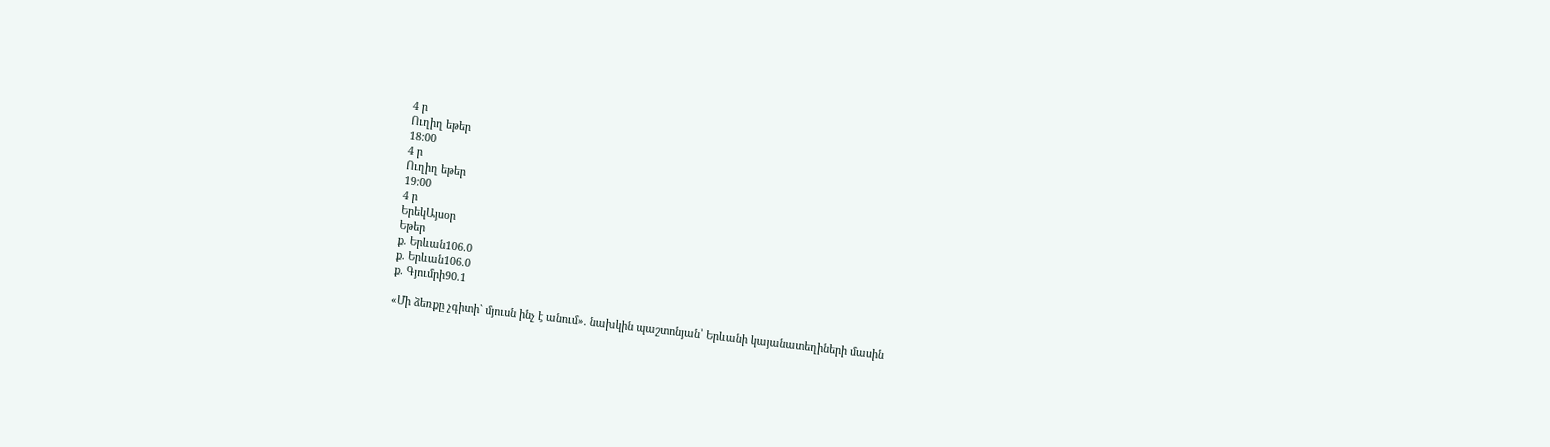4 ր
Ուղիղ եթեր
18:00
4 ր
Ուղիղ եթեր
19:00
4 ր
ԵրեկԱյսօր
Եթեր
ք. Երևան106.0
ք. Երևան106.0
ք. Գյումրի90.1

«Մի ձեռքը չգիտի` մյուսն ինչ է անում». նախկին պաշտոնյան՝ Երևանի կայանատեղիների մասին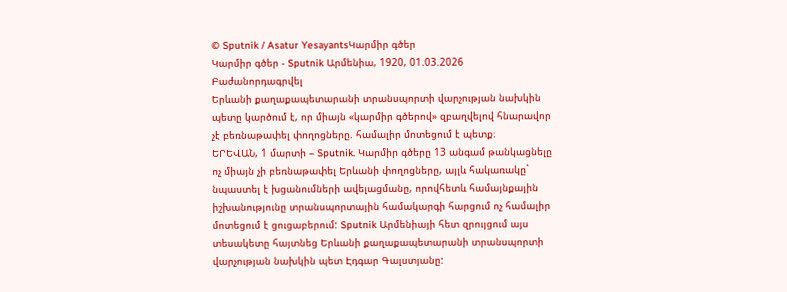© Sputnik / Asatur YesayantsԿարմիր գծեր
Կարմիր գծեր - Sputnik Արմենիա, 1920, 01.03.2026
Բաժանորդագրվել
Երևանի քաղաքապետարանի տրանսպորտի վարչության նախկին պետը կարծում է, որ միայն «կարմիր գծերով» զբաղվելով հնարավոր չէ բեռնաթափել փողոցները. համալիր մոտեցում է պետք։
ԵՐԵՎԱՆ, 1 մարտի – Sputnik. Կարմիր գծերը 13 անգամ թանկացնելը ոչ միայն չի բեռնաթափել Երևանի փողոցները, այլև հակառակը` նպաստել է խցանումների ավելացմանը, որովհետև համայնքային իշխանությունը տրանսպորտային համակարգի հարցում ոչ համալիր մոտեցում է ցուցաբերում: Sputnik Արմենիայի հետ զրույցում այս տեսակետը հայտնեց Երևանի քաղաքապետարանի տրանսպորտի վարչության նախկին պետ Էդգար Գալստյանը: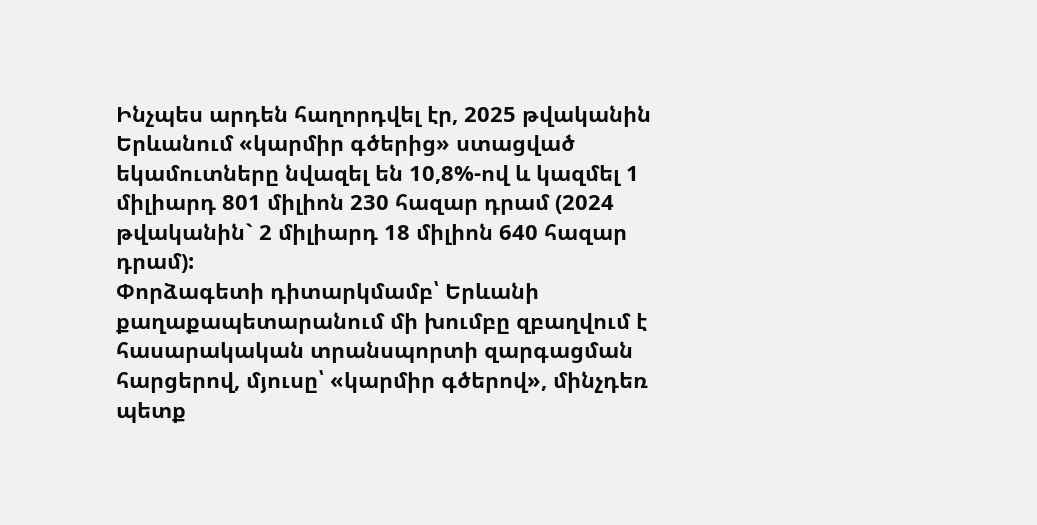Ինչպես արդեն հաղորդվել էր, 2025 թվականին Երևանում «կարմիր գծերից» ստացված եկամուտները նվազել են 10,8%-ով և կազմել 1 միլիարդ 801 միլիոն 230 հազար դրամ (2024 թվականին` 2 միլիարդ 18 միլիոն 640 հազար դրամ):
Փորձագետի դիտարկմամբ՝ Երևանի քաղաքապետարանում մի խումբը զբաղվում է հասարակական տրանսպորտի զարգացման հարցերով, մյուսը՝ «կարմիր գծերով», մինչդեռ պետք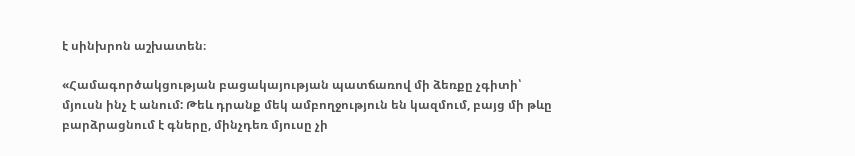է սինխրոն աշխատեն։

«Համագործակցության բացակայության պատճառով մի ձեռքը չգիտի՝ մյուսն ինչ է անում: Թեև դրանք մեկ ամբողջություն են կազմում, բայց մի թևը բարձրացնում է գները, մինչդեռ մյուսը չի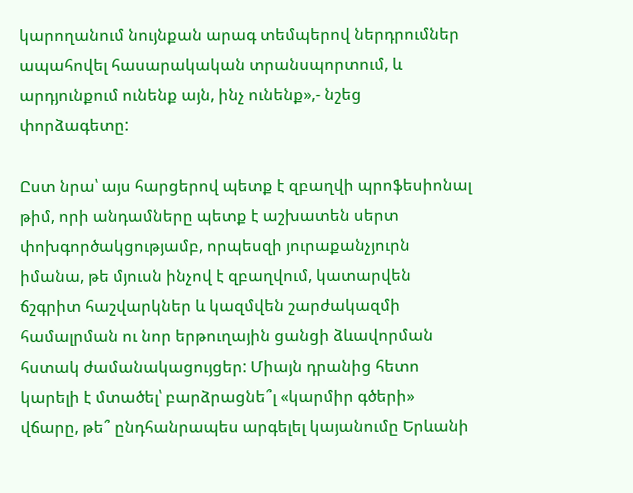կարողանում նույնքան արագ տեմպերով ներդրումներ ապահովել հասարակական տրանսպորտում, և արդյունքում ունենք այն, ինչ ունենք»,- նշեց փորձագետը:

Ըստ նրա՝ այս հարցերով պետք է զբաղվի պրոֆեսիոնալ թիմ, որի անդամները պետք է աշխատեն սերտ փոխգործակցությամբ, որպեսզի յուրաքանչյուրն իմանա, թե մյուսն ինչով է զբաղվում, կատարվեն ճշգրիտ հաշվարկներ և կազմվեն շարժակազմի համալրման ու նոր երթուղային ցանցի ձևավորման հստակ ժամանակացույցեր: Միայն դրանից հետո կարելի է մտածել՝ բարձրացնե՞լ «կարմիր գծերի» վճարը, թե՞ ընդհանրապես արգելել կայանումը Երևանի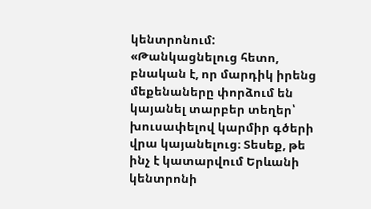կենտրոնում:
«Թանկացնելուց հետո, բնական է, որ մարդիկ իրենց մեքենաները փորձում են կայանել տարբեր տեղեր՝ խուսափելով կարմիր գծերի վրա կայանելուց։ Տեսեք, թե ինչ է կատարվում Երևանի կենտրոնի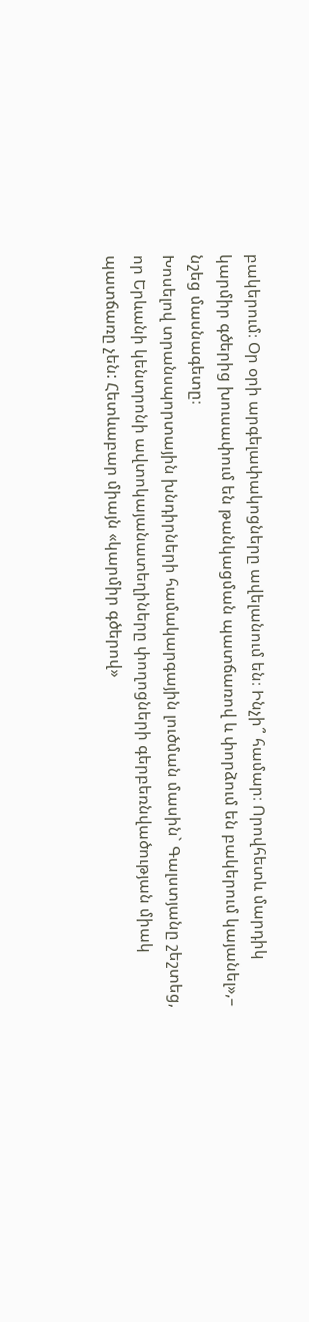բակերում։ Օր օրի արգելափակոցները ավելանում են։ Ինչի՞ համար։ Որովհետև մարդիկ կարմիր գծերից խուսափում են թանկացման պատճառով և փորձում են բակերում կայանել»,– նշեց մասնագետը։
Խոսելով տրանսպորտային խնդիրների համակարգային լուծման մասին` Գալստյանը շեշտեց, որ Երևանի կենտրոնի ավտոկայանատեղիները փողոցների գերբեռնվածության միակ պատճառը չեն: Հետևաբար միայն «կարմիր գծերով»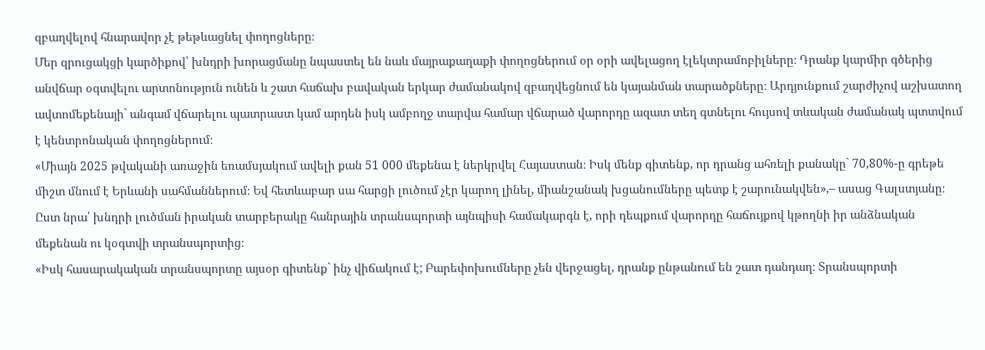զբաղվելով հնարավոր չէ թեթևացնել փողոցները։
Մեր զրուցակցի կարծիքով՝ խնդրի խորացմանը նպաստել են նաև մայրաքաղաքի փողոցներում օր օրի ավելացող էլեկտրամոբիլները։ Դրանք կարմիր գծերից անվճար օգտվելու արտոնություն ունեն և շատ հաճախ բավական երկար ժամանակով զբաղվեցնում են կայանման տարածքները։ Արդյունքում շարժիչով աշխատող ավտոմեքենայի` անգամ վճարելու պատրաստ կամ արդեն իսկ ամբողջ տարվա համար վճարած վարորդը ազատ տեղ գտնելու հույսով տևական ժամանակ պտտվում է կենտրոնական փողոցներում։
«Միայն 2025 թվականի առաջին եռամսյակում ավելի քան 51 000 մեքենա է ներկրվել Հայաստան։ Իսկ մենք գիտենք, որ դրանց ահռելի քանակը` 70,80%-ը գրեթե միշտ մնում է Երևանի սահմաններում։ Եվ հետևաբար սա հարցի լուծում չէր կարող լինել, միանշանակ խցանումները պետք է շարունակվեն»,– ասաց Գալստյանը։
Ըստ նրա՝ խնդրի լուծման իրական տարբերակը հանրային տրանսպորտի այնպիսի համակարգն է, որի դեպքում վարորդը հաճույքով կթողնի իր անձնական մեքենան ու կօգտվի տրանսպորտից։
«Իսկ հասարակական տրանսպորտը այսօր գիտենք` ինչ վիճակում է; Բարեփոխումները չեն վերջացել, դրանք ընթանում են շատ դանդաղ։ Տրանսպորտի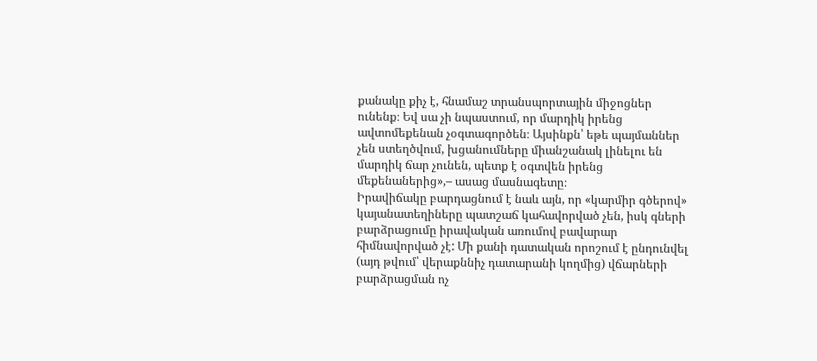քանակը քիչ է, հնամաշ տրանսպորտային միջոցներ ունենք։ Եվ սա չի նպաստում, որ մարդիկ իրենց ավտոմեքենան չօգտագործեն։ Այսինքն՝ եթե պայմաններ չեն ստեղծվում, խցանումները միանշանակ լինելու են մարդիկ ճար չունեն, պետք է օգտվեն իրենց մեքենաներից»,– ասաց մասնագետը։
Իրավիճակը բարդացնում է նաև այն, որ «կարմիր գծերով» կայանատեղիները պատշաճ կահավորված չեն, իսկ գների բարձրացումը իրավական առումով բավարար հիմնավորված չէ: Մի քանի դատական որոշում է ընդունվել (այդ թվում՝ վերաքննիչ դատարանի կողմից) վճարների բարձրացման ոչ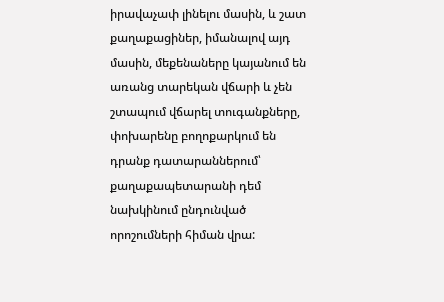իրավաչափ լինելու մասին, և շատ քաղաքացիներ, իմանալով այդ մասին, մեքենաները կայանում են առանց տարեկան վճարի և չեն շտապում վճարել տուգանքները, փոխարենը բողոքարկում են դրանք դատարաններում՝ քաղաքապետարանի դեմ նախկինում ընդունված որոշումների հիման վրա: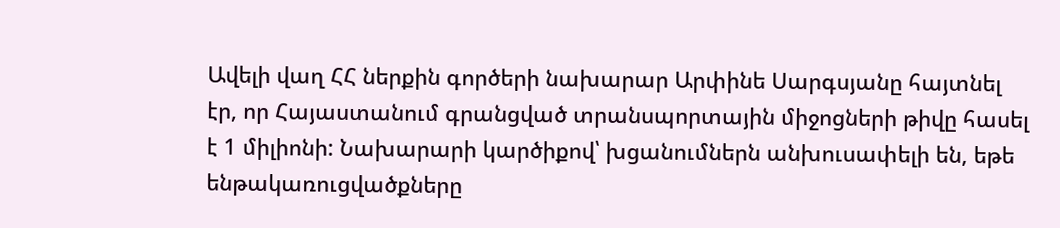Ավելի վաղ ՀՀ ներքին գործերի նախարար Արփինե Սարգսյանը հայտնել էր, որ Հայաստանում գրանցված տրանսպորտային միջոցների թիվը հասել է 1 միլիոնի: Նախարարի կարծիքով՝ խցանումներն անխուսափելի են, եթե ենթակառուցվածքները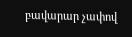բավարար չափով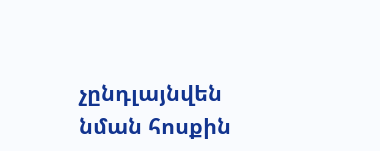չընդլայնվեն նման հոսքին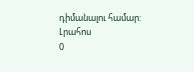դիմանալու համար:
Լրահոս
0